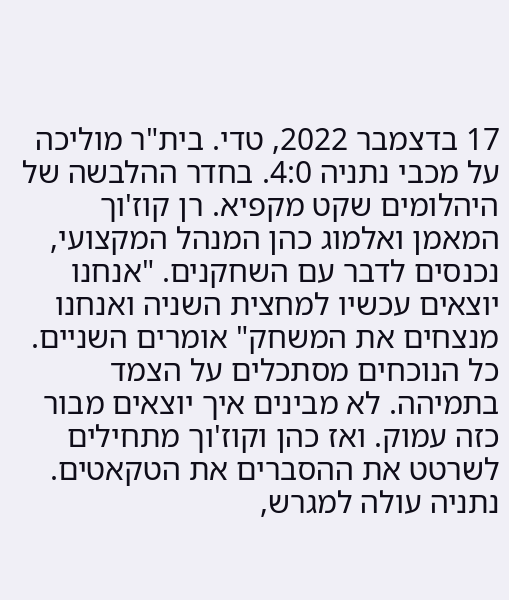17 בדצמבר 2022, טדי. בית"ר מוליכה על מכבי נתניה 4:0. בחדר ההלבשה של היהלומים שקט מקפיא. רן קוז'וך המאמן ואלמוג כהן המנהל המקצועי, נכנסים לדבר עם השחקנים. "אנחנו יוצאים עכשיו למחצית השניה ואנחנו מנצחים את המשחק" אומרים השניים. כל הנוכחים מסתכלים על הצמד בתמיהה. לא מבינים איך יוצאים מבור כזה עמוק. ואז כהן וקוז'וך מתחילים לשרטט את ההסברים את הטקאטים. נתניה עולה למגרש,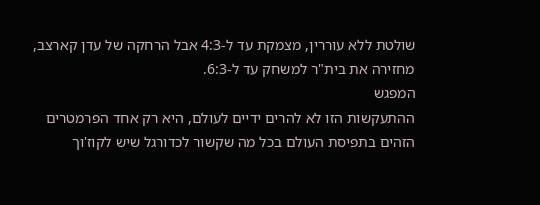שולטת ללא עוררין, מצמקת עד ל-4:3 אבל הרחקה של עדן קארצב, מחזירה את בית"ר למשחק עד ל-6:3.
המפגש
ההתעקשות הזו לא להרים ידיים לעולם, היא רק אחד הפרמטרים הזהים בתפיסת העולם בכל מה שקשור לכדורגל שיש לקוז'וך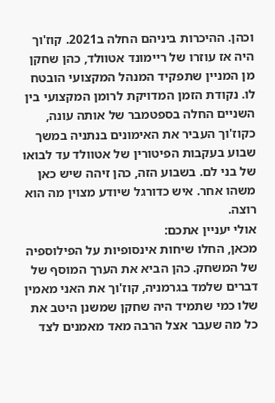וכהן. ההיכרות ביניהם החלה ב2021. קוז'וך היה אז עוזרו של ריימונד אטוולד, כהן שחקן מן המניין שתפקיד המנהל המקצועי הובטח לו. נקודת הזמן המדויקת לרומן המקצועי בין השניים החלה בספטמבר של אותה עונה, כקוז'וך העביר את האימונים בנתניה במשך שבוע בעקבות הפיטורין של אטוולד עד לבואו של בני לם. בשבוע הזה, כהן זיהה שיש כאן משהו אחר. איש כדורגל שיודע מצוין מה הוא רוצה.
אולי יעניין אתכם:
מכאן, החלו שיחות אינסופיות על הפילוספיה של המשחק. כהן הביא את הערך המוסף של דברים שלמד בגרמניה, קוז'וך את האני מאמין שלו כמי שתמיד היה שחקן שמשנן היטב את כל מה שעבר אצל הרבה מאד מאמנים לצד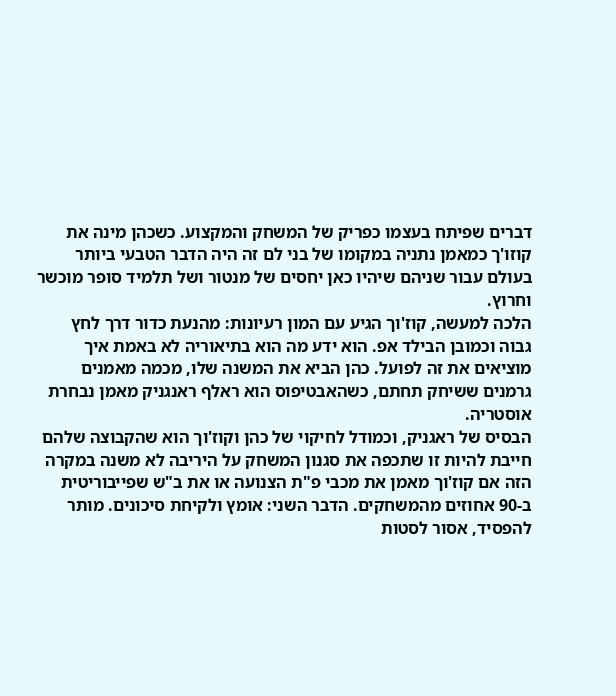דברים שפיתח בעצמו כפריק של המשחק והמקצוע. כשכהן מינה את קוזו'ך כמאמן נתניה במקומו של בני לם זה היה הדבר הטבעי ביותר בעולם עבור שניהם שיהיו כאן יחסים של מנטור ושל תלמיד סופר מוכשר וחרוץ.
הלכה למעשה, קוז'וך הגיע עם המון רעיונות: מהנעת כדור דרך לחץ גבוה וכמובן הבילד אפ. הוא ידע מה הוא בתיאוריה לא באמת איך מוציאים את זה לפועל. כהן הביא את המשנה שלו, מכמה מאמנים גרמנים ששיחק תחתם, כשהאבטיפוס הוא ראלף ראנגניק מאמן נבחרת אוסטריה.
הבסיס של ראגניק, וכמודל לחיקוי של כהן וקוז'וך הוא שהקבוצה שלהם חייבת להיות זו שתכפה את סגנון המשחק על היריבה לא משנה במקרה הזה אם קוז'וך מאמן את מכבי פ"ת הצנועה או את ב"ש שפייבוריטית ב-90 אחוזים מהמשחקים. הדבר השני: אומץ ולקיחת סיכונים. מותר להפסיד, אסור לסטות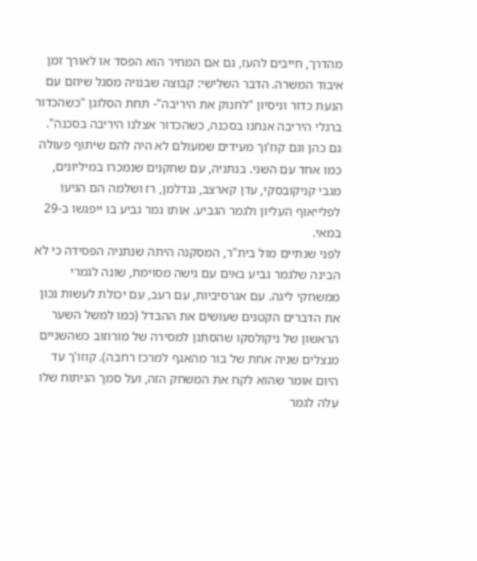מהדרך, חייבים להעז, גם אם המחיר הוא הפסד או לאורך זמן איבוד המשרה. הדבר השלישי: קבוצה שבנויה מסגל שיוזם עם הנעת כדור וניסיון "לחנוק את היריבה"- תחת הסלוגן "כשהכדור ברגלי היריבה אנחנו בסכנה, כשהכדור אצלנו היריבה בסכנה".
גם כהן וגם קוז'וך מעידים שמעולם לא היה להם שיתוף פעולה כמו אחד עם השני. בנתניה, עם שחקנים שנמכרו במיליונים, מגבי קניקובסקי, עדן קארצב, גנדלמן, רז ושלמה הם הגיעו לפלייאוף העליון ולגמר הגביע. אותו גמר גביע בו ייפגשו ב-29 במאי.
לפני שנתיים מול בית"ר, המסקנה היתה שנתניה הפסידה כי לא הבינה שלגמר גביע באים עם גישה מסוימת, שונה לגמרי ממשחקי ליגה. עם אגרסיביות, עם רעב, עם יכולת לעשות נכון את הדברים הקטנים שעושים את ההבדל (כמו למשל השער הראשון של ניקולסקו שהסתנן למסירה של מורוזוב כשהשניים מנצלים שניה אחת של בור מהאגף למרכז רחבה). קוזו'ך עד היום אומר שהוא לקח את המשחק הזה, ועל סמך הניתוח שלו עלה לגמר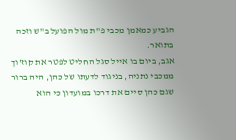הגביע כמאמן מכבי פ"ת מול הפועל ב"ש וזכה בתואר.
אגב, ביום בו אייל סגל החליט לפטר את קוז'וך ממכבי נתניה, בניגוד לדעתו של כהן, היה ברור שגם כהן סיים את דרכו במועדון כי הוא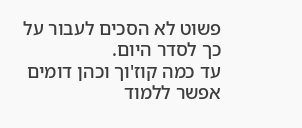פשוט לא הסכים לעבור על כך לסדר היום.
עד כמה קוז'וך וכהן דומים אפשר ללמוד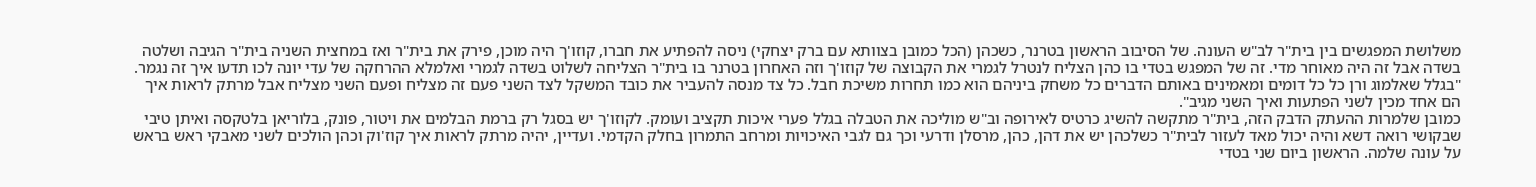משלושת המפגשים בין בית"ר לב"ש העונה. של הסיבוב הראשון בטרנר, כשכהן (הכל כמובן בצוותא עם ברק יצחקי) ניסה להפתיע את חברו, קוזו'ך היה מוכן, פירק את בית"ר ואז במחצית השניה בית"ר הגיבה ושלטה בשדה אבל זה היה מאוחר מדי. זה של המפגש בטדי בו כהן הצליח לנטרל לגמרי את הקבוצה של קוזו'ך וזה האחרון בטרנר בו בית"ר הצליחה לשלוט בשדה לגמרי ואלמלא ההרחקה של עדי יונה לכו תדעו איך זה נגמר.
"בגלל שאלמוג ורן כל כל דומים ומאמינים באותם הדברים כל משחק ביניהם הוא כמו תחרות משיכת חבל. כל צד מנסה להעביר את כובד המשקל לצד השני פעם זה מצליח ופעם השני מצליח אבל מרתק לראות איך הם אחד מכין לשני הפתעות ואיך השני מגיב".
כמובן שלמרות ההעתק הדבק הזה, בית"ר מתקשה להשיג כרטיס לאירופה וב"ש מוליכה את הטבלה בגלל פערי איכות תקציב ועומק. לקוזו'ך יש בסגל רק ברמת הבלמים את ויטור, פונק, בלוריאן בלטקסה ואיתן טיבי שבקושי רואה דשא והיה יכול מאד לעזור לבית"ר כשלכהן יש את דהן, כהן, מרסלן ודרעי וכך גם לגבי האיכויות ומרחב התמרון בחלק הקדמי. ועדיין, יהיה מרתק לראות איך קוז'וק וכהן הולכים לשני מאבקי ראש בראש על עונה שלמה. הראשון ביום שני בטדי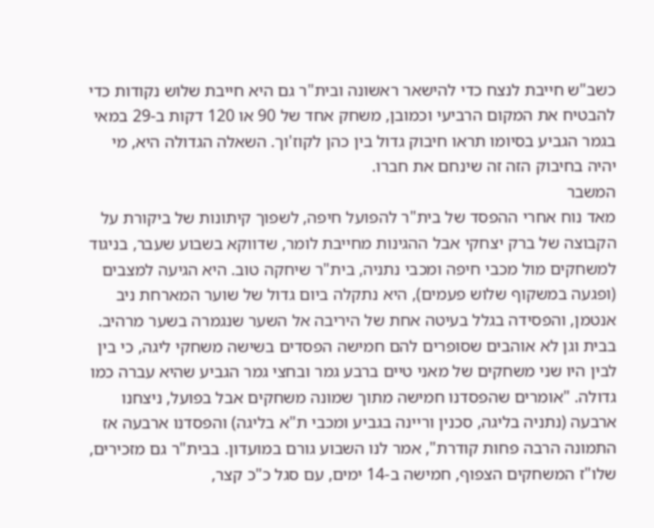כשב"ש חייבת לנצח כדי להישאר ראשונה ובית"ר גם היא חייבת שלוש נקודות כדי להבטיח את המקום הרביעי וכמובן, משחק אחד של 90 או 120 דקות ב-29 במאי בגמר הגביע בסיומו תראו חיבוק גדול בין כהן לקוז'וך. השאלה הגדולה היא, מי יהיה בחיבוק הזה זה שינחם את חברו.
המשבר
מאד נוח אחרי ההפסד של בית"ר להפועל חיפה, לשפוך קיתונות של ביקורת על הקבוצה של ברק יצחקי אבל ההגינות מחייבת לומר, שדווקא בשבוע שעבר, בניגוד למשחקים מול מכבי חיפה ומכבי נתניה, בית"ר שיחקה טוב. היא הגיעה למצבים (ופגעה במשקוף שלוש פעמים), היא נתקלה ביום גדול של שוער המארחת ניב אנטמן, והפסידה בגלל בעיטה אחת של היריבה אל השער שנגמרה בשער מרהיב.
בבית וגן לא אוהבים שסופרים להם חמישה הפסדים בשישה משחקי ליגה, כי בין לבין היו שני משחקים של מאני טיים ברבע גמר ובחצי גמר הגביע שהיא עברה כמו גדולה. "אומרים שהפסדנו חמישה מתוך שמונה משחקים אבל בפועל, ניצחנו ארבעה (נתניה בליגה, סכנין וריינה בגביע ומכבי ת"א בליגה) והפסדנו ארבעה אז התמונה הרבה פחות קודרת", אמר לנו השבוע גורם במועדון. בבית"ר גם מזכירים, שלו"ז המשחקים הצפוף, חמישה ב-14 ימים, עם סגל כ"כ קצר,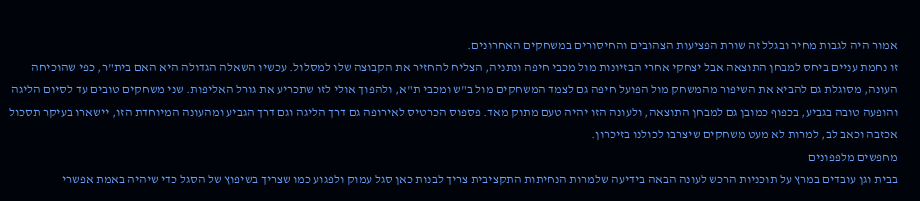אמור היה לגבות מחיר ובגלל זה שורת הפציעות הצהובים והחיסורים במשחקים האחרונים.
זו נחמת עניים ביחס למבחן התוצאה אבל יצחקי אחרי הבזיונות מול מכבי חיפה ונתניה, הצליח להחזיר את הקבוצה שלו למסלול. עכשיו השאלה הגדולה היא האם בית"ר, כפי שהוכיחה העונה, מסוגלת גם להביא את השיפור מהמשחק מול הפועל חיפה גם לצמד המשחקים מול ב"ש ומכבי ת"א, ולהפוך אולי לזו שתכריע את גורל האליפות. שני משחקים טובים עד לסיום הליגה והופעה טובה בגביע, בכפוף כמובן גם למבחן התוצאה, ולעונה הזו יהיה טעם מתוק מאד. פספוס הכרטיס לאירופה גם דרך הליגה וגם דרך הגביע ומהעונה המיוחדת הזו, יישארו בעיקר תסכול אכזבה וכאב לב, למרות לא מעט משחקים שיצרבו לכולנו בזיכרון.
מחפשים מלפפונים
בבית וגן עובדים במרץ על תוכניות הרכש לעונה הבאה בידיעה שלמרות הנחיתות התקציבית צריך לבנות כאן סגל עמוק ולפגוע כמו שצריך בשיפוץ של הסגל כדי שיהיה באמת אפשרי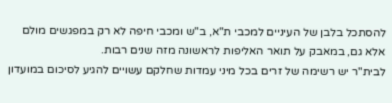להסתכל בלבן של העיניים למכבי ת"א, ב"ש ומכבי חיפה לא רק במפגשים מולם אלא גם, במאבק על תואר האליפות לראשונה מזה שנים רבות.
לבית"ר יש רשימה של זרים בכל מיני עמדות שחלקם עשויים להגיע לסיכום במועדון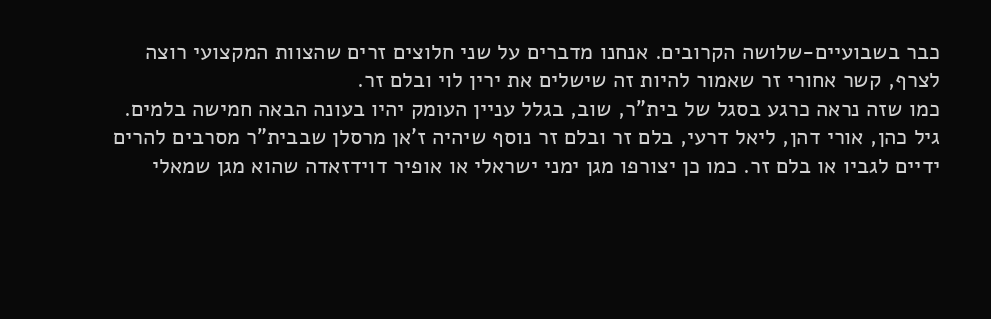כבר בשבועיים-שלושה הקרובים. אנחנו מדברים על שני חלוצים זרים שהצוות המקצועי רוצה לצרף, קשר אחורי זר שאמור להיות זה שישלים את ירין לוי ובלם זר.
כמו שזה נראה כרגע בסגל של בית"ר, שוב, בגלל עניין העומק יהיו בעונה הבאה חמישה בלמים. גיל כהן, אורי דהן, ליאל דרעי, בלם זר ובלם זר נוסף שיהיה ז'אן מרסלן שבבית"ר מסרבים להרים ידיים לגביו או בלם זר. כמו כן יצורפו מגן ימני ישראלי או אופיר דוידזאדה שהוא מגן שמאלי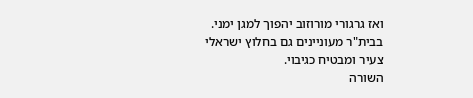ואז גרגורי מורוזוב יהפוך למגן ימני. בבית"ר מעוניינים גם בחלוץ ישראלי צעיר ומבטיח כגיבוי.
השורה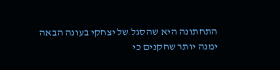התחתונה היא שהסגל של יצחקי בעונה הבאה ימנה יותר שחקנים כי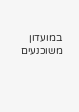במועדון משוכנעים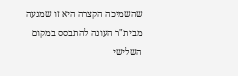שהשמיכה הקצרה היא זו שמנעה מבית"ר העונה להתבסס במקום השלישי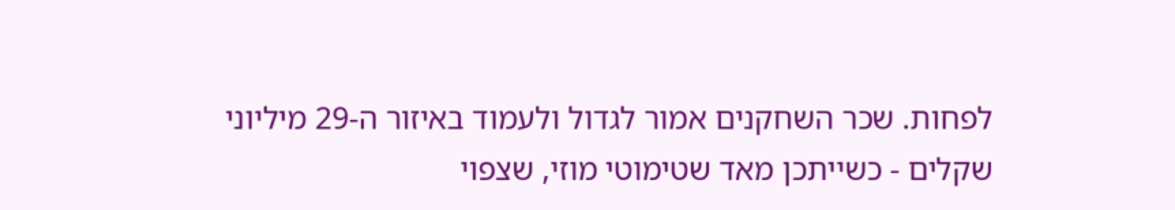לפחות. שכר השחקנים אמור לגדול ולעמוד באיזור ה-29 מיליוני שקלים - כשייתכן מאד שטימוטי מוזי, שצפוי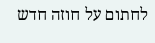לחתום על חוזה חדש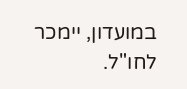במועדון, יימכר לחו"ל.